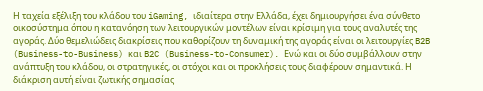Η ταχεία εξέλιξη του κλάδου του iGaming, ιδιαίτερα στην Ελλάδα, έχει δημιουργήσει ένα σύνθετο οικοσύστημα όπου η κατανόηση των λειτουργικών μοντέλων είναι κρίσιμη για τους αναλυτές της αγοράς. Δύο θεμελιώδεις διακρίσεις που καθορίζουν τη δυναμική της αγοράς είναι οι λειτουργίες B2B (Business-to-Business) και B2C (Business-to-Consumer). Ενώ και οι δύο συμβάλλουν στην ανάπτυξη του κλάδου, οι στρατηγικές, οι στόχοι και οι προκλήσεις τους διαφέρουν σημαντικά. Η διάκριση αυτή είναι ζωτικής σημασίας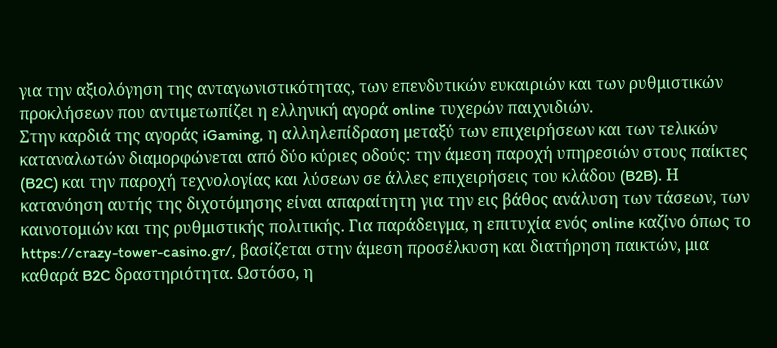για την αξιολόγηση της ανταγωνιστικότητας, των επενδυτικών ευκαιριών και των ρυθμιστικών προκλήσεων που αντιμετωπίζει η ελληνική αγορά online τυχερών παιχνιδιών.
Στην καρδιά της αγοράς iGaming, η αλληλεπίδραση μεταξύ των επιχειρήσεων και των τελικών καταναλωτών διαμορφώνεται από δύο κύριες οδούς: την άμεση παροχή υπηρεσιών στους παίκτες (B2C) και την παροχή τεχνολογίας και λύσεων σε άλλες επιχειρήσεις του κλάδου (B2B). Η κατανόηση αυτής της διχοτόμησης είναι απαραίτητη για την εις βάθος ανάλυση των τάσεων, των καινοτομιών και της ρυθμιστικής πολιτικής. Για παράδειγμα, η επιτυχία ενός online καζίνο όπως το https://crazy-tower-casino.gr/, βασίζεται στην άμεση προσέλκυση και διατήρηση παικτών, μια καθαρά B2C δραστηριότητα. Ωστόσο, η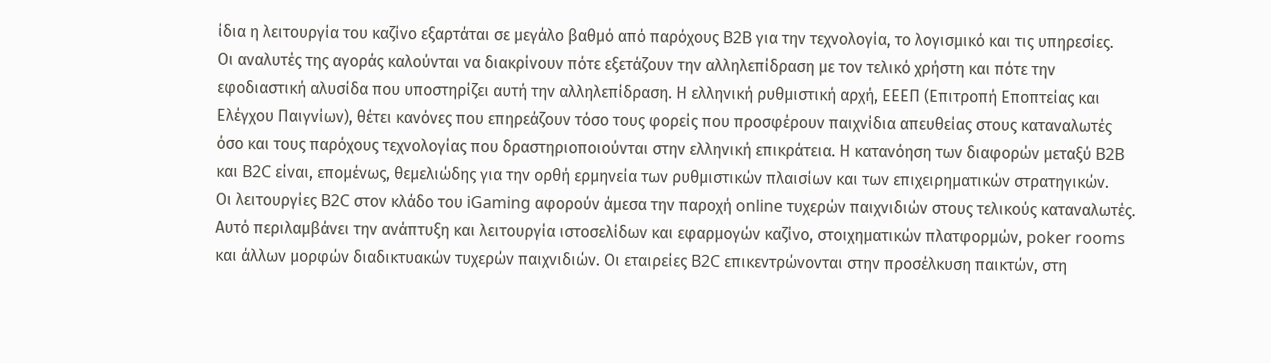ίδια η λειτουργία του καζίνο εξαρτάται σε μεγάλο βαθμό από παρόχους B2B για την τεχνολογία, το λογισμικό και τις υπηρεσίες.
Οι αναλυτές της αγοράς καλούνται να διακρίνουν πότε εξετάζουν την αλληλεπίδραση με τον τελικό χρήστη και πότε την εφοδιαστική αλυσίδα που υποστηρίζει αυτή την αλληλεπίδραση. Η ελληνική ρυθμιστική αρχή, ΕΕΕΠ (Επιτροπή Εποπτείας και Ελέγχου Παιγνίων), θέτει κανόνες που επηρεάζουν τόσο τους φορείς που προσφέρουν παιχνίδια απευθείας στους καταναλωτές όσο και τους παρόχους τεχνολογίας που δραστηριοποιούνται στην ελληνική επικράτεια. Η κατανόηση των διαφορών μεταξύ B2B και B2C είναι, επομένως, θεμελιώδης για την ορθή ερμηνεία των ρυθμιστικών πλαισίων και των επιχειρηματικών στρατηγικών.
Οι λειτουργίες B2C στον κλάδο του iGaming αφορούν άμεσα την παροχή online τυχερών παιχνιδιών στους τελικούς καταναλωτές. Αυτό περιλαμβάνει την ανάπτυξη και λειτουργία ιστοσελίδων και εφαρμογών καζίνο, στοιχηματικών πλατφορμών, poker rooms και άλλων μορφών διαδικτυακών τυχερών παιχνιδιών. Οι εταιρείες B2C επικεντρώνονται στην προσέλκυση παικτών, στη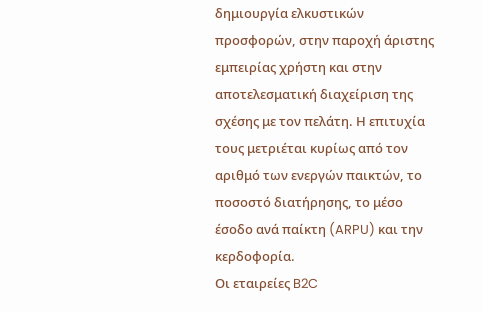δημιουργία ελκυστικών προσφορών, στην παροχή άριστης εμπειρίας χρήστη και στην αποτελεσματική διαχείριση της σχέσης με τον πελάτη. Η επιτυχία τους μετριέται κυρίως από τον αριθμό των ενεργών παικτών, το ποσοστό διατήρησης, το μέσο έσοδο ανά παίκτη (ARPU) και την κερδοφορία.
Οι εταιρείες B2C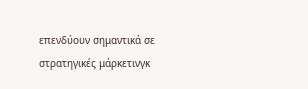επενδύουν σημαντικά σε στρατηγικές μάρκετινγκ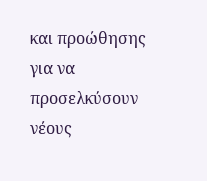και προώθησης για να προσελκύσουν νέους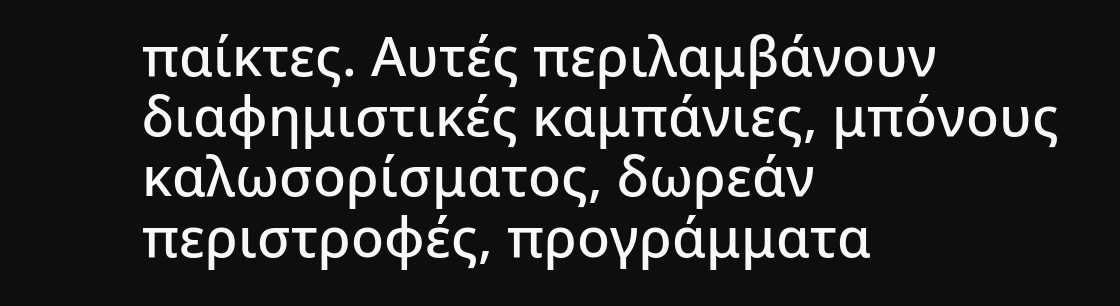παίκτες. Αυτές περιλαμβάνουν διαφημιστικές καμπάνιες, μπόνους καλωσορίσματος, δωρεάν περιστροφές, προγράμματα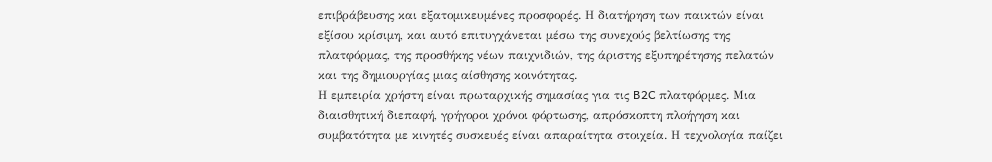επιβράβευσης και εξατομικευμένες προσφορές. Η διατήρηση των παικτών είναι εξίσου κρίσιμη, και αυτό επιτυγχάνεται μέσω της συνεχούς βελτίωσης της πλατφόρμας, της προσθήκης νέων παιχνιδιών, της άριστης εξυπηρέτησης πελατών και της δημιουργίας μιας αίσθησης κοινότητας.
Η εμπειρία χρήστη είναι πρωταρχικής σημασίας για τις B2C πλατφόρμες. Μια διαισθητική διεπαφή, γρήγοροι χρόνοι φόρτωσης, απρόσκοπτη πλοήγηση και συμβατότητα με κινητές συσκευές είναι απαραίτητα στοιχεία. Η τεχνολογία παίζει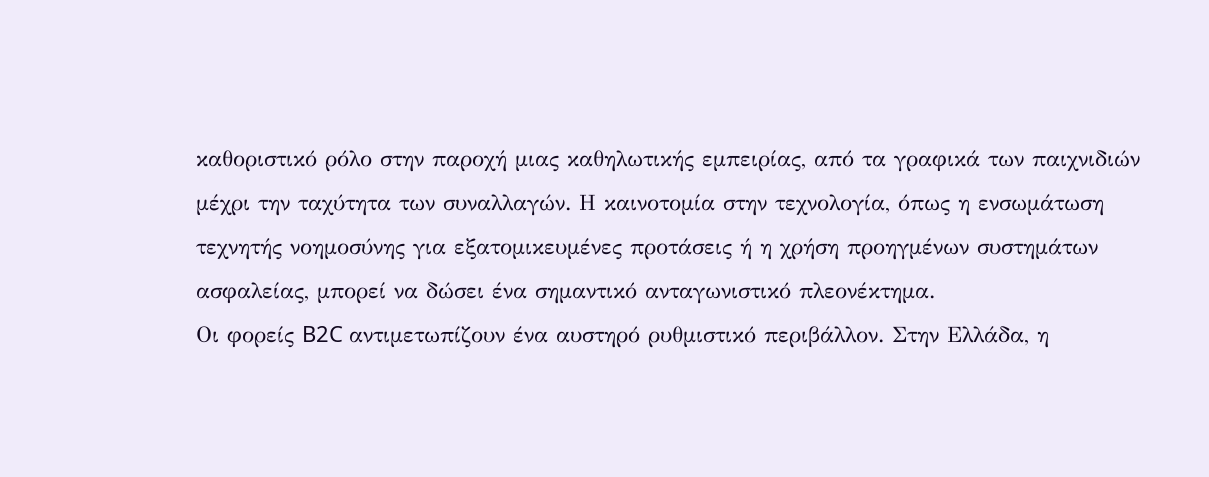καθοριστικό ρόλο στην παροχή μιας καθηλωτικής εμπειρίας, από τα γραφικά των παιχνιδιών μέχρι την ταχύτητα των συναλλαγών. Η καινοτομία στην τεχνολογία, όπως η ενσωμάτωση τεχνητής νοημοσύνης για εξατομικευμένες προτάσεις ή η χρήση προηγμένων συστημάτων ασφαλείας, μπορεί να δώσει ένα σημαντικό ανταγωνιστικό πλεονέκτημα.
Οι φορείς B2C αντιμετωπίζουν ένα αυστηρό ρυθμιστικό περιβάλλον. Στην Ελλάδα, η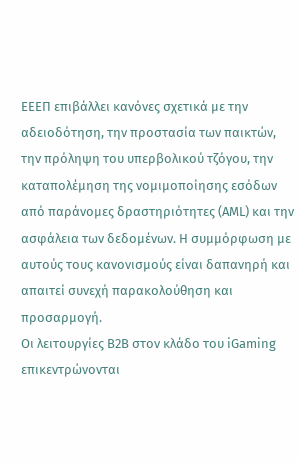ΕΕΕΠ επιβάλλει κανόνες σχετικά με την αδειοδότηση, την προστασία των παικτών, την πρόληψη του υπερβολικού τζόγου, την καταπολέμηση της νομιμοποίησης εσόδων από παράνομες δραστηριότητες (AML) και την ασφάλεια των δεδομένων. Η συμμόρφωση με αυτούς τους κανονισμούς είναι δαπανηρή και απαιτεί συνεχή παρακολούθηση και προσαρμογή.
Οι λειτουργίες B2B στον κλάδο του iGaming επικεντρώνονται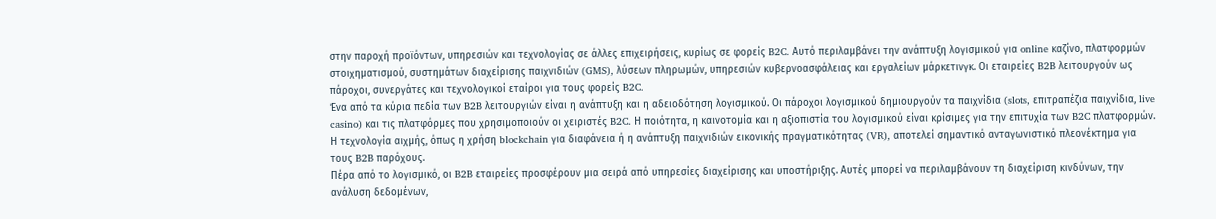στην παροχή προϊόντων, υπηρεσιών και τεχνολογίας σε άλλες επιχειρήσεις, κυρίως σε φορείς B2C. Αυτό περιλαμβάνει την ανάπτυξη λογισμικού για online καζίνο, πλατφορμών στοιχηματισμού, συστημάτων διαχείρισης παιχνιδιών (GMS), λύσεων πληρωμών, υπηρεσιών κυβερνοασφάλειας και εργαλείων μάρκετινγκ. Οι εταιρείες B2B λειτουργούν ως πάροχοι, συνεργάτες και τεχνολογικοί εταίροι για τους φορείς B2C.
Ένα από τα κύρια πεδία των B2B λειτουργιών είναι η ανάπτυξη και η αδειοδότηση λογισμικού. Οι πάροχοι λογισμικού δημιουργούν τα παιχνίδια (slots, επιτραπέζια παιχνίδια, live casino) και τις πλατφόρμες που χρησιμοποιούν οι χειριστές B2C. Η ποιότητα, η καινοτομία και η αξιοπιστία του λογισμικού είναι κρίσιμες για την επιτυχία των B2C πλατφορμών. Η τεχνολογία αιχμής, όπως η χρήση blockchain για διαφάνεια ή η ανάπτυξη παιχνιδιών εικονικής πραγματικότητας (VR), αποτελεί σημαντικό ανταγωνιστικό πλεονέκτημα για τους B2B παρόχους.
Πέρα από το λογισμικό, οι B2B εταιρείες προσφέρουν μια σειρά από υπηρεσίες διαχείρισης και υποστήριξης. Αυτές μπορεί να περιλαμβάνουν τη διαχείριση κινδύνων, την ανάλυση δεδομένων,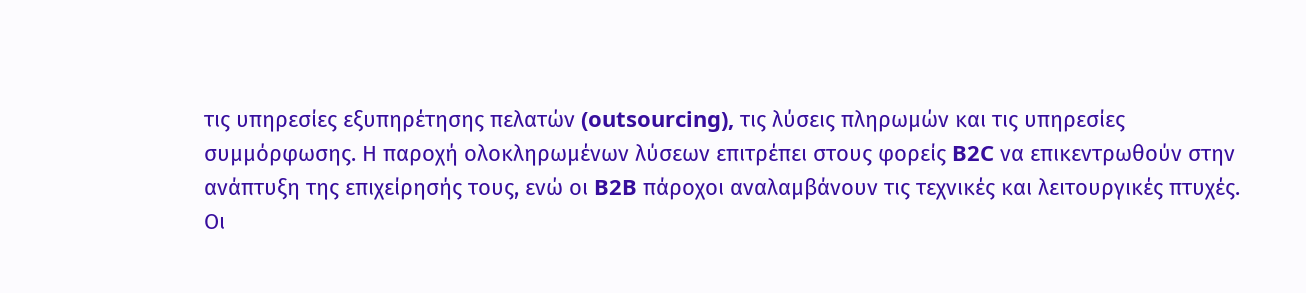τις υπηρεσίες εξυπηρέτησης πελατών (outsourcing), τις λύσεις πληρωμών και τις υπηρεσίες συμμόρφωσης. Η παροχή ολοκληρωμένων λύσεων επιτρέπει στους φορείς B2C να επικεντρωθούν στην ανάπτυξη της επιχείρησής τους, ενώ οι B2B πάροχοι αναλαμβάνουν τις τεχνικές και λειτουργικές πτυχές.
Οι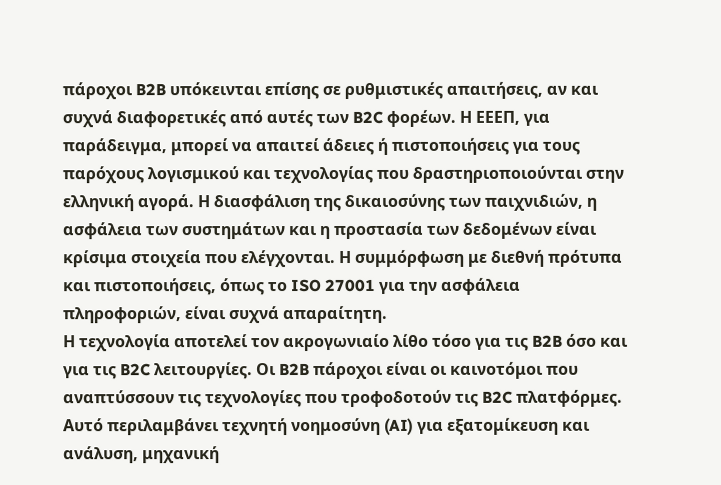πάροχοι B2B υπόκεινται επίσης σε ρυθμιστικές απαιτήσεις, αν και συχνά διαφορετικές από αυτές των B2C φορέων. Η ΕΕΕΠ, για παράδειγμα, μπορεί να απαιτεί άδειες ή πιστοποιήσεις για τους παρόχους λογισμικού και τεχνολογίας που δραστηριοποιούνται στην ελληνική αγορά. Η διασφάλιση της δικαιοσύνης των παιχνιδιών, η ασφάλεια των συστημάτων και η προστασία των δεδομένων είναι κρίσιμα στοιχεία που ελέγχονται. Η συμμόρφωση με διεθνή πρότυπα και πιστοποιήσεις, όπως το ISO 27001 για την ασφάλεια πληροφοριών, είναι συχνά απαραίτητη.
Η τεχνολογία αποτελεί τον ακρογωνιαίο λίθο τόσο για τις B2B όσο και για τις B2C λειτουργίες. Οι B2B πάροχοι είναι οι καινοτόμοι που αναπτύσσουν τις τεχνολογίες που τροφοδοτούν τις B2C πλατφόρμες. Αυτό περιλαμβάνει τεχνητή νοημοσύνη (AI) για εξατομίκευση και ανάλυση, μηχανική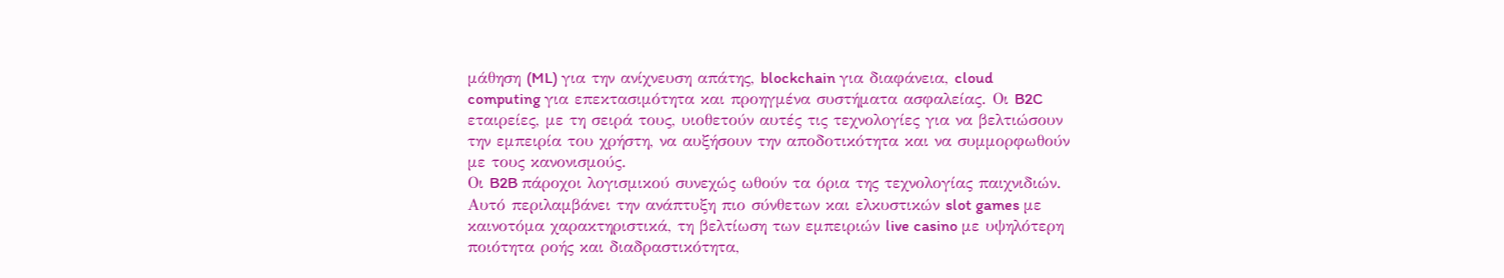μάθηση (ML) για την ανίχνευση απάτης, blockchain για διαφάνεια, cloud computing για επεκτασιμότητα και προηγμένα συστήματα ασφαλείας. Οι B2C εταιρείες, με τη σειρά τους, υιοθετούν αυτές τις τεχνολογίες για να βελτιώσουν την εμπειρία του χρήστη, να αυξήσουν την αποδοτικότητα και να συμμορφωθούν με τους κανονισμούς.
Οι B2B πάροχοι λογισμικού συνεχώς ωθούν τα όρια της τεχνολογίας παιχνιδιών. Αυτό περιλαμβάνει την ανάπτυξη πιο σύνθετων και ελκυστικών slot games με καινοτόμα χαρακτηριστικά, τη βελτίωση των εμπειριών live casino με υψηλότερη ποιότητα ροής και διαδραστικότητα,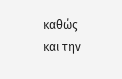καθώς και την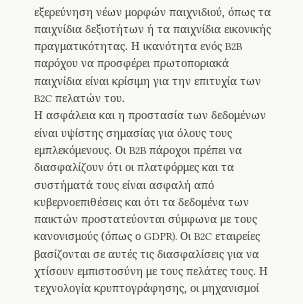εξερεύνηση νέων μορφών παιχνιδιού, όπως τα παιχνίδια δεξιοτήτων ή τα παιχνίδια εικονικής πραγματικότητας. Η ικανότητα ενός B2B παρόχου να προσφέρει πρωτοποριακά παιχνίδια είναι κρίσιμη για την επιτυχία των B2C πελατών του.
Η ασφάλεια και η προστασία των δεδομένων είναι υψίστης σημασίας για όλους τους εμπλεκόμενους. Οι B2B πάροχοι πρέπει να διασφαλίζουν ότι οι πλατφόρμες και τα συστήματά τους είναι ασφαλή από κυβερνοεπιθέσεις και ότι τα δεδομένα των παικτών προστατεύονται σύμφωνα με τους κανονισμούς (όπως ο GDPR). Οι B2C εταιρείες βασίζονται σε αυτές τις διασφαλίσεις για να χτίσουν εμπιστοσύνη με τους πελάτες τους. Η τεχνολογία κρυπτογράφησης, οι μηχανισμοί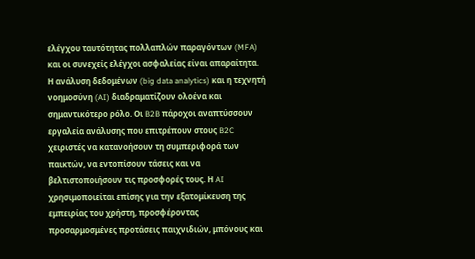ελέγχου ταυτότητας πολλαπλών παραγόντων (MFA) και οι συνεχείς ελέγχοι ασφαλείας είναι απαραίτητα.
Η ανάλυση δεδομένων (big data analytics) και η τεχνητή νοημοσύνη (AI) διαδραματίζουν ολοένα και σημαντικότερο ρόλο. Οι B2B πάροχοι αναπτύσσουν εργαλεία ανάλυσης που επιτρέπουν στους B2C χειριστές να κατανοήσουν τη συμπεριφορά των παικτών, να εντοπίσουν τάσεις και να βελτιστοποιήσουν τις προσφορές τους. Η AI χρησιμοποιείται επίσης για την εξατομίκευση της εμπειρίας του χρήστη, προσφέροντας προσαρμοσμένες προτάσεις παιχνιδιών, μπόνους και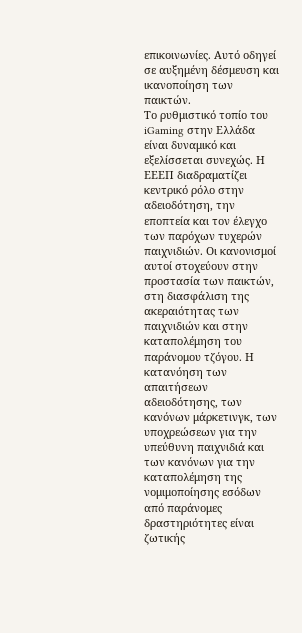επικοινωνίες. Αυτό οδηγεί σε αυξημένη δέσμευση και ικανοποίηση των παικτών.
Το ρυθμιστικό τοπίο του iGaming στην Ελλάδα είναι δυναμικό και εξελίσσεται συνεχώς. Η ΕΕΕΠ διαδραματίζει κεντρικό ρόλο στην αδειοδότηση, την εποπτεία και τον έλεγχο των παρόχων τυχερών παιχνιδιών. Οι κανονισμοί αυτοί στοχεύουν στην προστασία των παικτών, στη διασφάλιση της ακεραιότητας των παιχνιδιών και στην καταπολέμηση του παράνομου τζόγου. Η κατανόηση των απαιτήσεων αδειοδότησης, των κανόνων μάρκετινγκ, των υποχρεώσεων για την υπεύθυνη παιχνιδιά και των κανόνων για την καταπολέμηση της νομιμοποίησης εσόδων από παράνομες δραστηριότητες είναι ζωτικής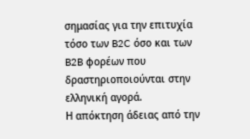σημασίας για την επιτυχία τόσο των B2C όσο και των B2B φορέων που δραστηριοποιούνται στην ελληνική αγορά.
Η απόκτηση άδειας από την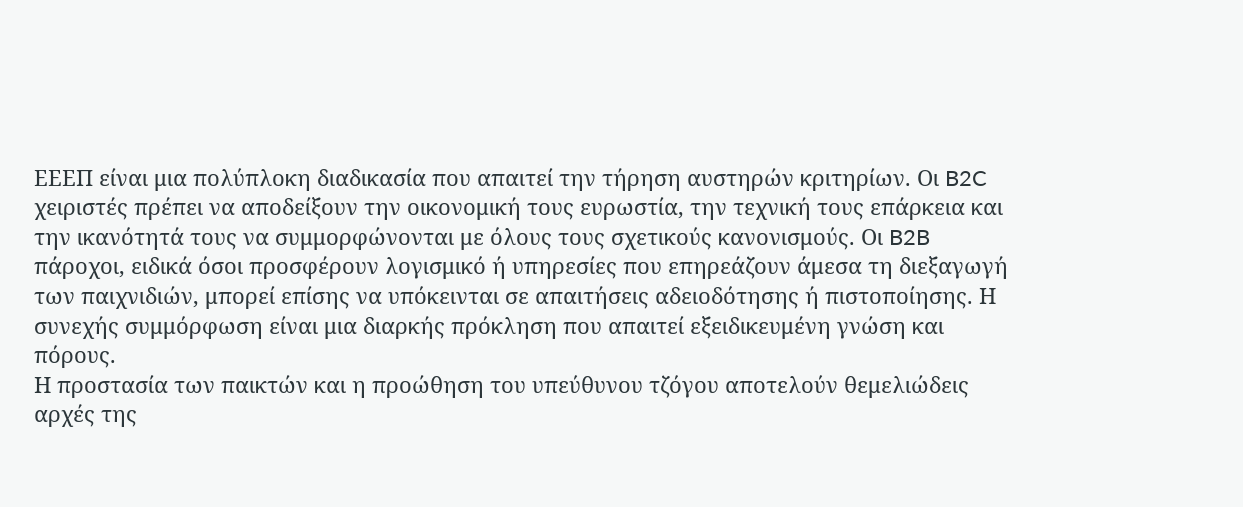ΕΕΕΠ είναι μια πολύπλοκη διαδικασία που απαιτεί την τήρηση αυστηρών κριτηρίων. Οι B2C χειριστές πρέπει να αποδείξουν την οικονομική τους ευρωστία, την τεχνική τους επάρκεια και την ικανότητά τους να συμμορφώνονται με όλους τους σχετικούς κανονισμούς. Οι B2B πάροχοι, ειδικά όσοι προσφέρουν λογισμικό ή υπηρεσίες που επηρεάζουν άμεσα τη διεξαγωγή των παιχνιδιών, μπορεί επίσης να υπόκεινται σε απαιτήσεις αδειοδότησης ή πιστοποίησης. Η συνεχής συμμόρφωση είναι μια διαρκής πρόκληση που απαιτεί εξειδικευμένη γνώση και πόρους.
Η προστασία των παικτών και η προώθηση του υπεύθυνου τζόγου αποτελούν θεμελιώδεις αρχές της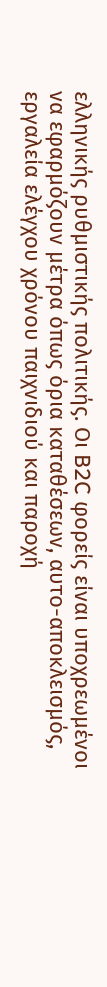ελληνικής ρυθμιστικής πολιτικής. Οι B2C φορείς είναι υποχρεωμένοι να εφαρμόζουν μέτρα όπως όρια καταθέσεων, αυτο-αποκλεισμός, εργαλεία ελέγχου χρόνου παιχνιδιού και παροχή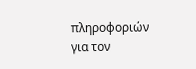πληροφοριών για τον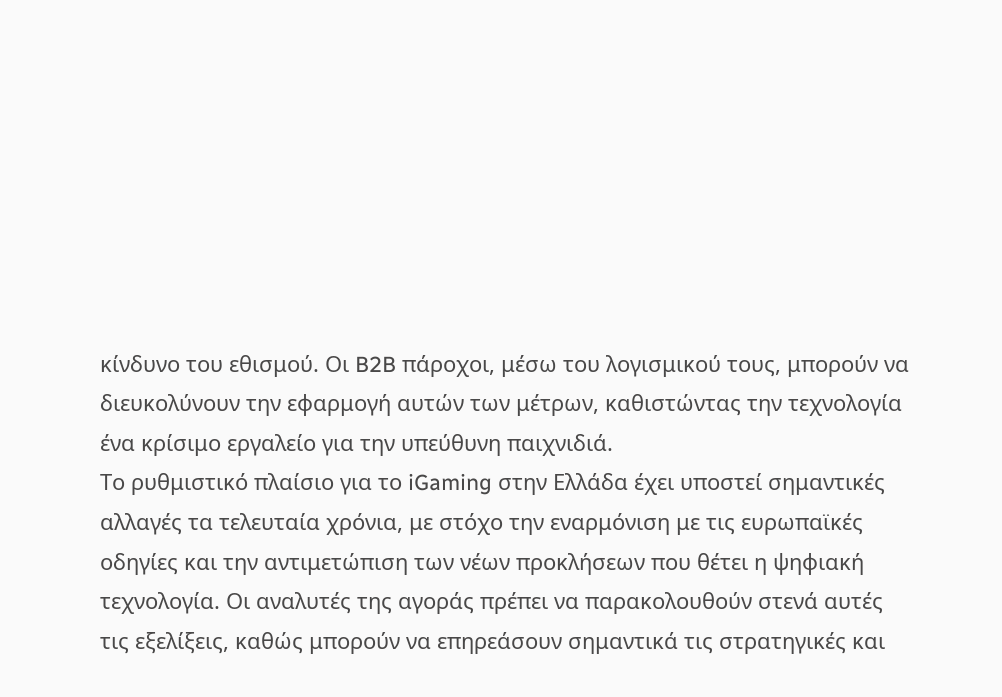κίνδυνο του εθισμού. Οι B2B πάροχοι, μέσω του λογισμικού τους, μπορούν να διευκολύνουν την εφαρμογή αυτών των μέτρων, καθιστώντας την τεχνολογία ένα κρίσιμο εργαλείο για την υπεύθυνη παιχνιδιά.
Το ρυθμιστικό πλαίσιο για το iGaming στην Ελλάδα έχει υποστεί σημαντικές αλλαγές τα τελευταία χρόνια, με στόχο την εναρμόνιση με τις ευρωπαϊκές οδηγίες και την αντιμετώπιση των νέων προκλήσεων που θέτει η ψηφιακή τεχνολογία. Οι αναλυτές της αγοράς πρέπει να παρακολουθούν στενά αυτές τις εξελίξεις, καθώς μπορούν να επηρεάσουν σημαντικά τις στρατηγικές και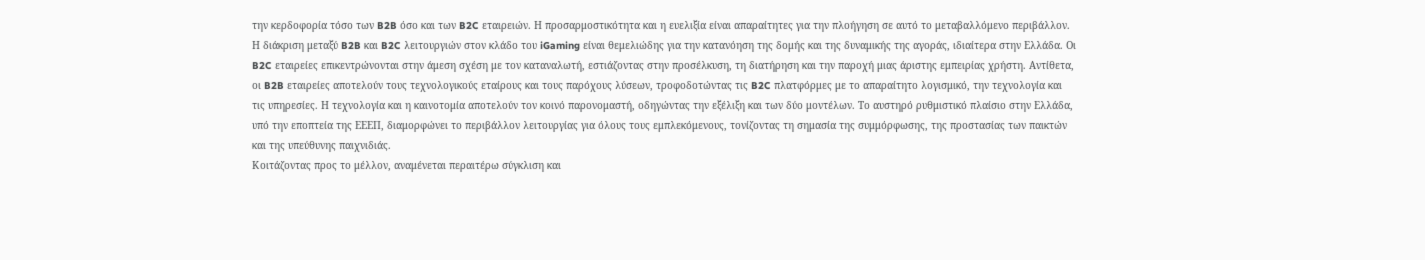την κερδοφορία τόσο των B2B όσο και των B2C εταιρειών. Η προσαρμοστικότητα και η ευελιξία είναι απαραίτητες για την πλοήγηση σε αυτό το μεταβαλλόμενο περιβάλλον.
Η διάκριση μεταξύ B2B και B2C λειτουργιών στον κλάδο του iGaming είναι θεμελιώδης για την κατανόηση της δομής και της δυναμικής της αγοράς, ιδιαίτερα στην Ελλάδα. Οι B2C εταιρείες επικεντρώνονται στην άμεση σχέση με τον καταναλωτή, εστιάζοντας στην προσέλκυση, τη διατήρηση και την παροχή μιας άριστης εμπειρίας χρήστη. Αντίθετα, οι B2B εταιρείες αποτελούν τους τεχνολογικούς εταίρους και τους παρόχους λύσεων, τροφοδοτώντας τις B2C πλατφόρμες με το απαραίτητο λογισμικό, την τεχνολογία και τις υπηρεσίες. Η τεχνολογία και η καινοτομία αποτελούν τον κοινό παρονομαστή, οδηγώντας την εξέλιξη και των δύο μοντέλων. Το αυστηρό ρυθμιστικό πλαίσιο στην Ελλάδα, υπό την εποπτεία της ΕΕΕΠ, διαμορφώνει το περιβάλλον λειτουργίας για όλους τους εμπλεκόμενους, τονίζοντας τη σημασία της συμμόρφωσης, της προστασίας των παικτών και της υπεύθυνης παιχνιδιάς.
Κοιτάζοντας προς το μέλλον, αναμένεται περαιτέρω σύγκλιση και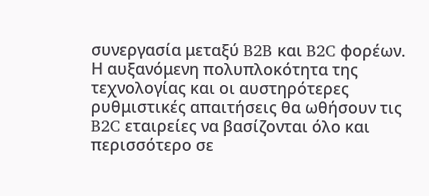συνεργασία μεταξύ B2B και B2C φορέων. Η αυξανόμενη πολυπλοκότητα της τεχνολογίας και οι αυστηρότερες ρυθμιστικές απαιτήσεις θα ωθήσουν τις B2C εταιρείες να βασίζονται όλο και περισσότερο σε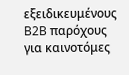εξειδικευμένους B2B παρόχους για καινοτόμες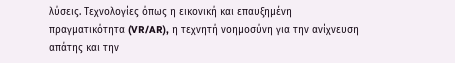λύσεις. Τεχνολογίες όπως η εικονική και επαυξημένη πραγματικότητα (VR/AR), η τεχνητή νοημοσύνη για την ανίχνευση απάτης και την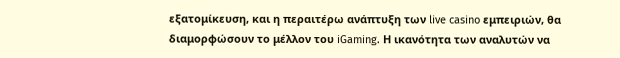εξατομίκευση, και η περαιτέρω ανάπτυξη των live casino εμπειριών, θα διαμορφώσουν το μέλλον του iGaming. Η ικανότητα των αναλυτών να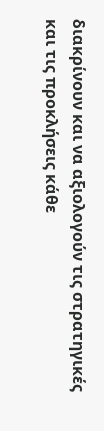διακρίνουν και να αξιολογούν τις στρατηγικές και τις προκλήσεις κάθε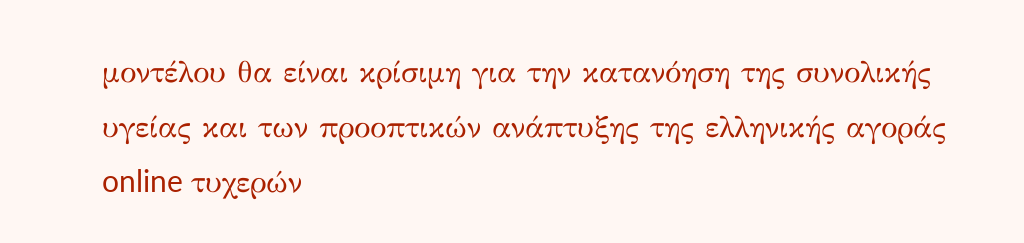μοντέλου θα είναι κρίσιμη για την κατανόηση της συνολικής υγείας και των προοπτικών ανάπτυξης της ελληνικής αγοράς online τυχερών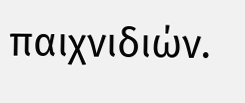παιχνιδιών.